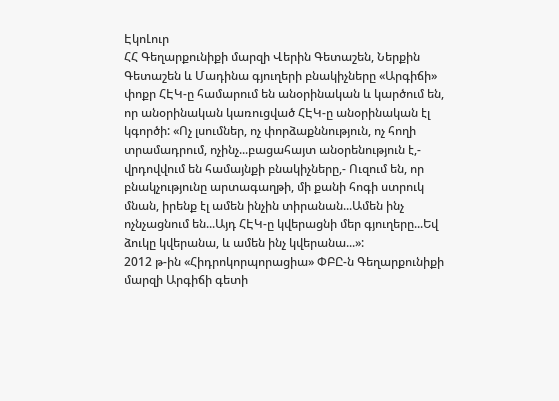ԷկոԼուր
ՀՀ Գեղարքունիքի մարզի Վերին Գետաշեն, Ներքին Գետաշեն և Մադինա գյուղերի բնակիչները «Արգիճի» փոքր ՀԷԿ-ը համարում են անօրինական և կարծում են, որ անօրինական կառուցված ՀԷԿ-ը անօրինական էլ կգործի: «Ոչ լսումներ, ոչ փորձաքննություն, ոչ հողի տրամադրում, ոչինչ...բացահայտ անօրենություն է,- վրդովվում են համայնքի բնակիչները,- Ուզում են, որ բնակչությունը արտագաղթի, մի քանի հոգի ստրուկ մնան, իրենք էլ ամեն ինչին տիրանան...Ամեն ինչ ոչնչացնում են...Այդ ՀԷԿ-ը կվերացնի մեր գյուղերը...Եվ ձուկը կվերանա, և ամեն ինչ կվերանա...»:
2012 թ-ին «Հիդրոկորպորացիա» ՓԲԸ-ն Գեղարքունիքի մարզի Արգիճի գետի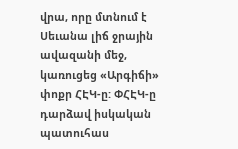վրա, որը մտնում է Սեւանա լիճ ջրային ավազանի մեջ, կառուցեց «Արգիճի» փոքր ՀԷԿ-ը: ՓՀԷԿ-ը դարձավ իսկական պատուհաս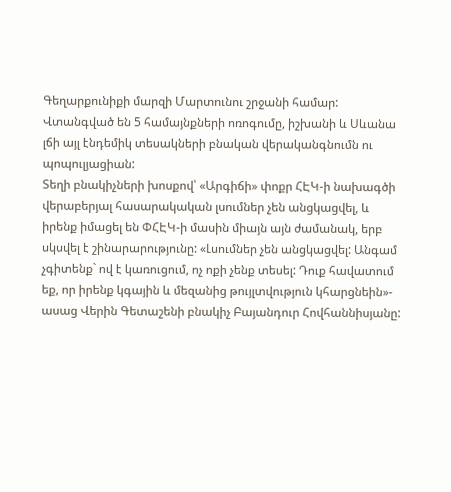Գեղարքունիքի մարզի Մարտունու շրջանի համար: Վտանգված են 5 համայնքների ոռոգումը, իշխանի և Սևանա լճի այլ էնդեմիկ տեսակների բնական վերականգնումն ու պոպուլյացիան:
Տեղի բնակիչների խոսքով՝ «Արգիճի» փոքր ՀԷԿ-ի նախագծի վերաբերյալ հասարակական լսումներ չեն անցկացվել, և իրենք իմացել են ՓՀԷԿ-ի մասին միայն այն ժամանակ, երբ սկսվել է շինարարությունը: «Լսումներ չեն անցկացվել: Անգամ չգիտենք` ով է կառուցում, ոչ ոքի չենք տեսել: Դուք հավատում եք, որ իրենք կգային և մեզանից թույլտվություն կհարցնեին»- ասաց Վերին Գետաշենի բնակիչ Բայանդուր Հովհաննիսյանը: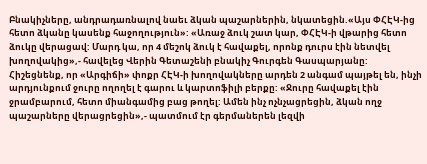Բնակիչները, անդրադառնալով նաեւ ձկան պաշարներին, նկատեցին.«Այս ՓՀԷԿ-ից հետո ձկանը կասենք հաջողություն»: «Առաջ ձուկ շատ կար, ՓՀԷԿ-ի վթարից հետո ձուկը վերացավ: Մարդ կա, որ 4 մեշոկ ձուկ է հավաքել, որոնք դուրս էին նետվել խողովակից»,- հավելեց Վերին Գետաշենի բնակիչ Գուրգեն Գասպարյանը:
Հիշեցնենք, որ «Արգիճի» փոքր ՀԷԿ-ի խողովակները արդեն 2 անգամ պայթել են, ինչի արդյունքում ջուրը ողողել է գարու և կարտոֆիլի բերքը: «Ջուրը հավաքել էին ջրամբարում, հետո միանգամից բաց թողել: Ամեն ինչ ոչնչացրեցին, ձկան ողջ պաշարները վերացրեցին»,- պատմում էր գերմաներեն լեզվի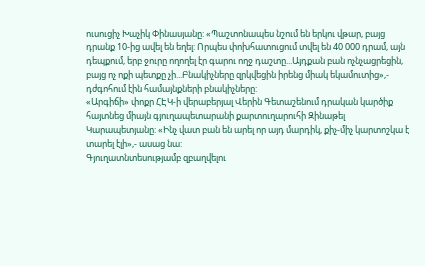ուսուցիչ Խաչիկ Փինասյանը: «Պաշտոնապես նշում են երկու վթար, բայց դրանք 10-ից ավել են եղել: Որպես փոխհատուցում տվել են 40 000 դրամ, այն դեպքում, երբ ջուրը ողողել էր գարու ողջ դաշտը...Այդքան բան ոչնչացրեցին, բայց ոչ ոքի պետքը չի...Բնակիչները զրկվեցին իրենց միակ եկամուտից»,- դժգոհում էին համայնքների բնակիչները:
«Արգիճի» փոքր ՀԷԿ-ի վերաբերյալ Վերին Գետաշենում դրական կարծիք հայտնեց միայն գյուղապետարանի քարտուղարուհի Զինաթել Կարապետյանը: «Ինչ վատ բան են արել որ այդ մարդիկ, քիչ-միչ կարտոշկա է տարել էլի»,- ասաց նա:
Գյուղատնտեսությամբ զբաղվելու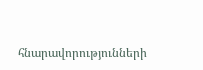հնարավորությունների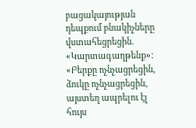բացակայության դեպքում բնակիչները վստահեցրեցին. «Կարտագաղթենք»: «Բերքը ոչնչացրեցին, ձուկը ոչնչացրեցին, այստեղ ապրելու էլ հույս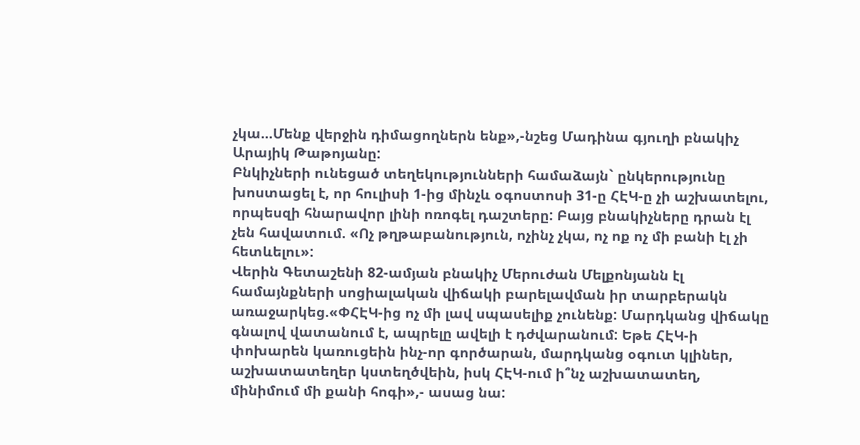չկա...Մենք վերջին դիմացողներն ենք»,-նշեց Մադինա գյուղի բնակիչ Արայիկ Թաթոյանը:
Բնկիչների ունեցած տեղեկությունների համաձայն` ընկերությունը խոստացել է, որ հուլիսի 1-ից մինչև օգոստոսի 31-ը ՀԷԿ-ը չի աշխատելու, որպեսզի հնարավոր լինի ոռոգել դաշտերը: Բայց բնակիչները դրան էլ չեն հավատում. «Ոչ թղթաբանություն, ոչինչ չկա, ոչ ոք ոչ մի բանի էլ չի հետևելու»:
Վերին Գետաշենի 82-ամյան բնակիչ Մերուժան Մելքոնյանն էլ համայնքների սոցիալական վիճակի բարելավման իր տարբերակն առաջարկեց.«ՓՀԷԿ-ից ոչ մի լավ սպասելիք չունենք: Մարդկանց վիճակը գնալով վատանում է, ապրելը ավելի է դժվարանում: Եթե ՀԷԿ-ի փոխարեն կառուցեին ինչ-որ գործարան, մարդկանց օգուտ կլիներ, աշխատատեղեր կստեղծվեին, իսկ ՀԷԿ-ում ի՞նչ աշխատատեղ, մինիմում մի քանի հոգի»,- ասաց նա: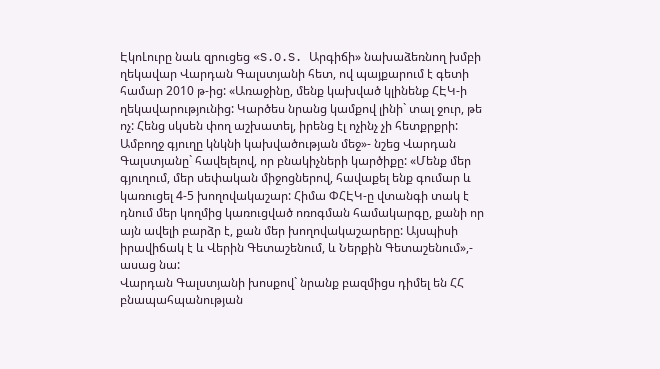ԷկոԼուրը նաև զրուցեց «S.O.S. Արգիճի» նախաձեռնող խմբի ղեկավար Վարդան Գալստյանի հետ, ով պայքարում է գետի համար 2010 թ-ից: «Առաջինը, մենք կախված կլինենք ՀԷԿ-ի ղեկավարությունից: Կարծես նրանց կամքով լինի` տալ ջուր, թե ոչ: Հենց սկսեն փող աշխատել, իրենց էլ ոչինչ չի հետքրքրի: Ամբողջ գյուղը կնկնի կախվածության մեջ»- նշեց Վարդան Գալստյանը` հավելելով, որ բնակիչների կարծիքը: «Մենք մեր գյուղում, մեր սեփական միջոցներով, հավաքել ենք գումար և կառուցել 4-5 խողովակաշար: Հիմա ՓՀԷԿ-ը վտանգի տակ է դնում մեր կողմից կառուցված ոռոգման համակարգը, քանի որ այն ավելի բարձր է, քան մեր խողովակաշարերը: Այսպիսի իրավիճակ է և Վերին Գետաշենում, և Ներքին Գետաշենում»,- ասաց նա:
Վարդան Գալստյանի խոսքով` նրանք բազմիցս դիմել են ՀՀ բնապահպանության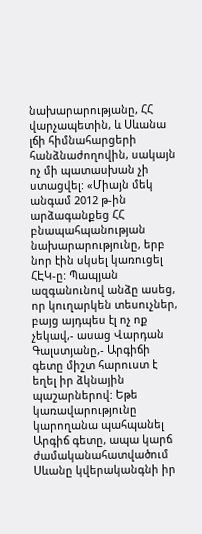նախարարությանը, ՀՀ վարչապետին, և Սևանա լճի հիմնահարցերի հանձնաժողովին, սակայն ոչ մի պատասխան չի ստացվել: «Միայն մեկ անգամ 2012 թ-ին արձագանքեց ՀՀ բնապահպանության նախարարությունը, երբ նոր էին սկսել կառուցել ՀԷԿ-ը: Պապյան ազգանունով անձը ասեց, որ կուղարկեն տեսուչներ, բայց այդպես էլ ոչ ոք չեկավ,- ասաց Վարդան Գալստյանը,- Արգիճի գետը միշտ հարուստ է եղել իր ձկնային պաշարներով: Եթե կառավարությունը կարողանա պահպանել Արգիճ գետը, ապա կարճ ժամականահատվածում Սևանը կվերականգնի իր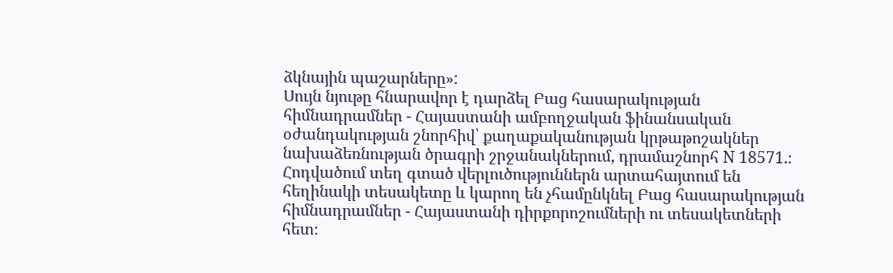ձկնային պաշարները»:
Սույն նյութը հնարավոր է դարձել Բաց հասարակության հիմնադրամներ - Հայաստանի ամբողջական ֆինանսական օժանդակության շնորհիվ՝ քաղաքականության կրթաթոշակներ նախաձեռնության ծրագրի շրջանակներում, դրամաշնորհ N 18571.։
Հոդվածում տեղ գտած վերլուծություններն արտահայտում են հեղինակի տեսակետը և կարող են չհամընկնել Բաց հասարակության հիմնադրամներ - Հայաստանի դիրքորոշումների ու տեսակետների հետ։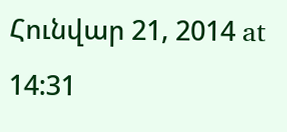Հունվար 21, 2014 at 14:31